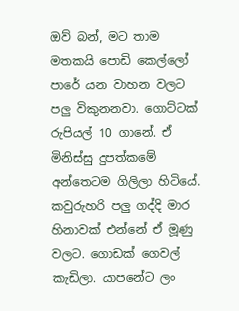ඔව් බන්, මට තාම මතකයි පොඩි කෙල්ලෝ පාරේ යන වාහන වලට පලු විකුනනවා. ගොට්ටක් රුපියල් 10 ගානේ. ඒ මිනිස්සු දුපත්කමේ අන්තෙටම ගිලිලා හිටියේ. කවුරුහරි පලු ගද්දි මාර හිනාවක් එන්නේ ඒ මූණු වලට. ගොඩක් ගෙවල් කැඩිලා. යාපනේට ලං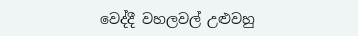වෙද්දී වහලවල් උළුවහු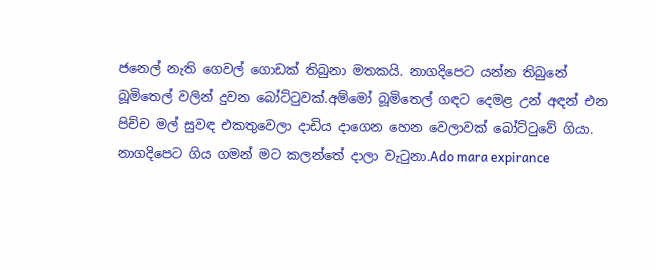ජනෙල් නැති ගෙවල් ගොඩක් තිබුනා මතකයි. නාගදිපෙට යන්න තිබුනේ බූමිතෙල් වලින් දුවන බෝට්ටුවක්.අම්මෝ බූමිතෙල් ගඳට දෙමළ උන් අඳන් එන පිච්ච මල් සුවඳ එකතුවෙලා දාඩිය දාගෙන හෙන වෙලාවක් බෝට්ටුවේ ගියා. නාගදිපෙට ගිය ගමන් මට කලන්තේ දාලා වැටුනා.Ado mara expirance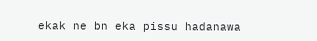ekak ne bn eka pissu hadanawa